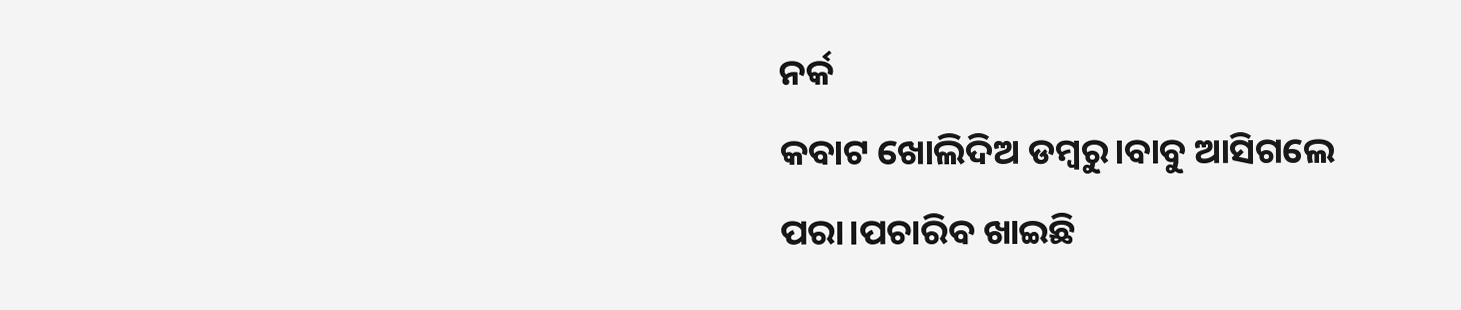ନର୍କ
କବାଟ ଖୋଲିଦିଅ ଡମ୍ବରୁ।ବାବୁ ଆସିଗଲେ ପରା।ପଚାରିବ ଖାଇଛି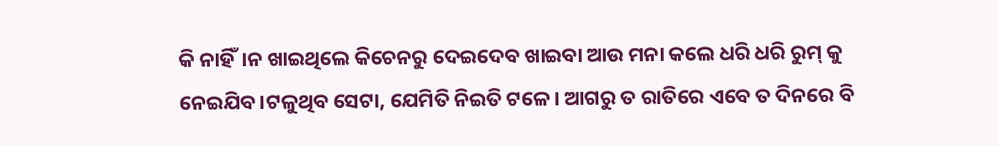କି ନାହିଁ।ନ ଖାଇଥିଲେ କିଚେନରୁ ଦେଇଦେବ ଖାଇବା ଆଉ ମନା କଲେ ଧରି ଧରି ରୁମ୍ କୁ ନେଇଯିବ।ଟଳୁଥିବ ସେଟା, ଯେମିତି ନିଇତି ଟଳେ। ଆଗରୁ ତ ରାତିରେ ଏବେ ତ ଦିନରେ ବି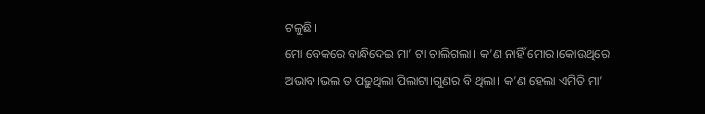ଟଳୁଛି।
ମୋ ବେକରେ ବାନ୍ଧିଦେଇ ମା’ ଟା ଚାଲିଗଲା। କ’ଣ ନାହିଁ ମୋର।କୋଉଥିରେ ଅଭାବ।ଭଲ ତ ପଢ଼ୁଥିଲା ପିଲାଟା।ଗୁଣର ବି ଥିଲା। କ’ଣ ହେଲା ଏମିତି ମା’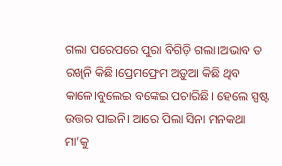ଗଲା ପରେପରେ ପୁରା ବିଗିଡ଼ି ଗଲା।ଅଭାବ ତ ରଖିନି କିଛି।ପ୍ରେମଫ୍ରେମ ଅଡ଼ୁଆ କିଛି ଥିବ କାଳେ।ବୁଲେଇ ବଙ୍କେଇ ପଚାରିଛି। ହେଲେ ସ୍ପଷ୍ଟ ଉତ୍ତର ପାଇନି। ଆରେ ପିଲା ସିନା ମନକଥା ମା’କୁ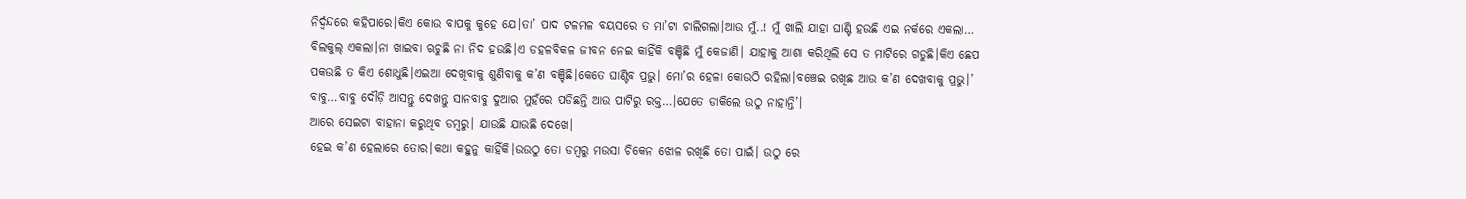ନିର୍ଦ୍ଵନ୍ଦରେ କହିପାରେ।କିଏ କୋଉ ବାପକୁ କୁହେ ଯେ।ତା’ ପାଦ ଟଳମଳ ବୟସରେ ତ ମା’ଟା ଚାଲିଗଲା।ଆଉ ମୁଁ..! ମୁଁ ଖାଲି ଯାହା ଘାଣ୍ଟି ହଉଛି ଏଇ ନର୍କରେ ଏକଲା… ବିଲକୁଲ୍ ଏକଲା।ନା ଖାଇବା ଋଚୁଛି ନା ନିଦ ହଉଛି।ଏ ଡହଳବିକଳ ଜୀବନ ନେଇ କାହିଁକି ବଞ୍ଚିଛି ମୁଁ କେଜାଣି। ଯାହାକୁ ଆଶା କରିଥିଲି ସେ ତ ମାଟିରେ ଗଡୁଛି।କିଏ ଛେପ ପକଉଛି ତ କିଏ ଶୋଧୁଛି।ଏଇଆ ଦେଖିବାକୁ ଶୁଣିବାକୁ କ’ଣ ବଞ୍ଚିଛି।କେତେ ଘାଣ୍ଟିବ ପ୍ରଭୁ। ମୋ’ର ହେଳା କୋଉଠି ରହିଲା।ବଞ୍ଚେଇ ରଖିଛ ଆଉ କ’ଣ ଦେଖବାକୁ ପ୍ରଭୁ।’
ବାବୁ…ବାବୁ ଦୌଡ଼ି ଆସନ୍ତୁ ଦେଖନ୍ତୁ ସାନବାବୁ ଦୁଆର ମୁହଁରେ ପଡିଛନ୍ତି ଆଉ ପାଟିରୁ ରକ୍ତ…।ଯେତେ ଡାକିଲେ ଉଠୁ ନାହାନ୍ତି’।
ଆରେ ସେଇଟା ବାହାନା କରୁଥିବ ଡମ୍ବରୁ। ଯାଉଛି ଯାଉଛି ଦେଖେ।
ହେଇ କ’ଣ ହେଲାରେ ତୋର।କଥା କହୁନୁ କାହିଁକି।ଉଉଠୁ ତୋ ଡମ୍ବରୁ ମଉସା ଚିକେନ ଝୋଳ ରଖିଛି ତୋ ପାଇଁ। ଉଠୁ ରେ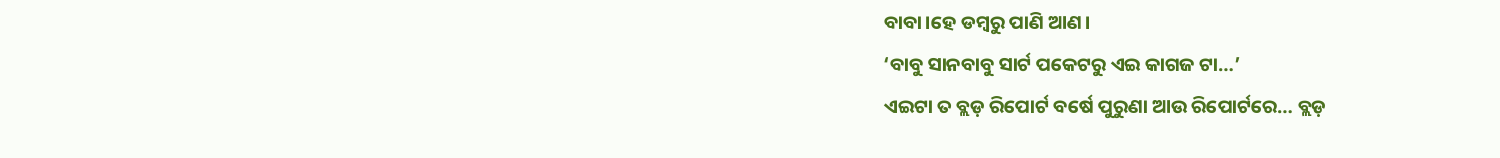ବାବା।ହେ ଡମ୍ବରୁ ପାଣି ଆଣ।
‘ବାବୁ ସାନବାବୁ ସାର୍ଟ ପକେଟରୁ ଏଇ କାଗଜ ଟା…’
ଏଇଟା ତ ବ୍ଲଡ଼ ରିପୋର୍ଟ ବର୍ଷେ ପୁରୁଣା ଆଉ ରିପୋର୍ଟରେ… ବ୍ଲଡ଼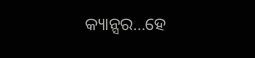କ୍ୟାନ୍ସର…ହେ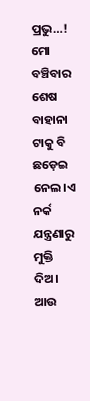ପ୍ରଭୁ…!
ମୋ ବଞ୍ଚିବାର ଶେଷ ବାହାନା ଟାକୁ ବି ଛଡ଼େଇ ନେଲ।ଏ ନର୍କ ଯନ୍ତ୍ରଣାରୁ ମୁକ୍ତି ଦିଅ।
ଆଉ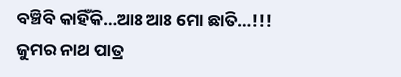ବଞ୍ଚିବି କାହିଁକି…ଆଃ ଆଃ ମୋ ଛାତି…!!!
ଜୁମର ନାଥ ପାତ୍ର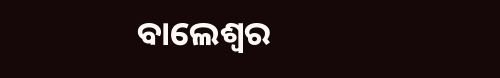ବାଲେଶ୍ଵର